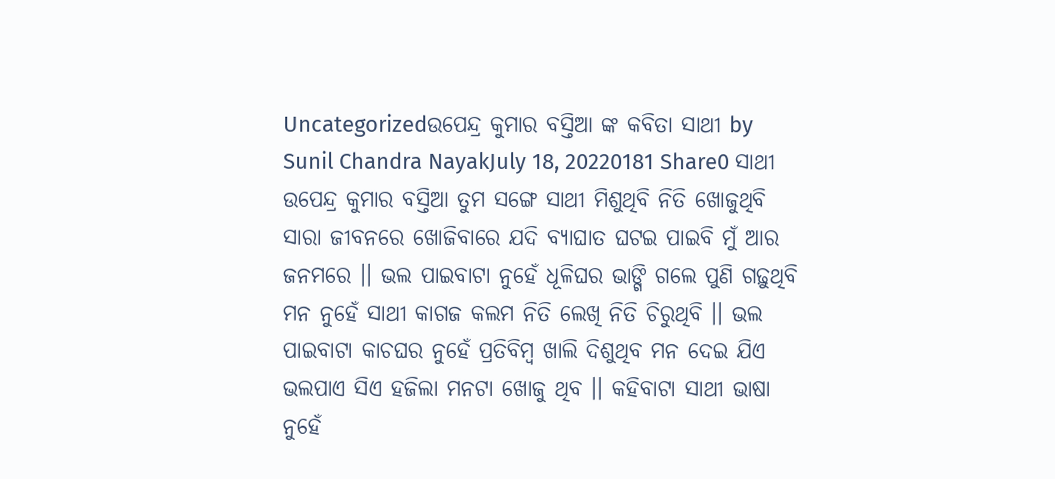Uncategorizedଉପେନ୍ଦ୍ର କୁମାର ବସ୍ତିଆ ଙ୍କ କବିତା ସାଥୀ by Sunil Chandra NayakJuly 18, 20220181 Share0 ସାଥୀ ଉପେନ୍ଦ୍ର କୁମାର ବସ୍ତିଆ ତୁମ ସଙ୍ଗେ ସାଥୀ ମିଶୁଥିବି ନିତି ଖୋଜୁଥିବି ସାରା ଜୀବନରେ ଖୋଜିବାରେ ଯଦି ବ୍ୟାଘାତ ଘଟଇ ପାଇବି ମୁଁ ଆର ଜନମରେ ।। ଭଲ ପାଇବାଟା ନୁହେଁ ଧୂଳିଘର ଭାଙ୍ଗି ଗଲେ ପୁଣି ଗଢ଼ୁଥିବି ମନ ନୁହେଁ ସାଥୀ କାଗଜ କଲମ ନିତି ଲେଖି ନିତି ଚିରୁଥିବି ।। ଭଲ ପାଇବାଟା କାଚଘର ନୁହେଁ ପ୍ରତିବିମ୍ବ ଖାଲି ଦିଶୁଥିବ ମନ ଦେଇ ଯିଏ ଭଲପାଏ ସିଏ ହଜିଲା ମନଟା ଖୋଜୁ ଥିବ ।। କହିବାଟା ସାଥୀ ଭାଷା ନୁହେଁ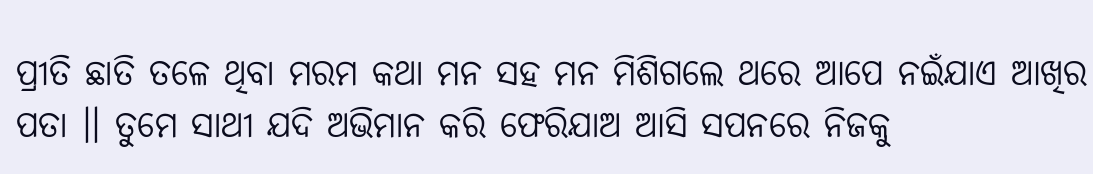ପ୍ରୀତି ଛାତି ତଳେ ଥିବା ମରମ କଥା ମନ ସହ ମନ ମିଶିଗଲେ ଥରେ ଆପେ ନଇଁଯାଏ ଆଖିର ପତା ।। ତୁମେ ସାଥୀ ଯଦି ଅଭିମାନ କରି ଫେରିଯାଅ ଆସି ସପନରେ ନିଜକୁ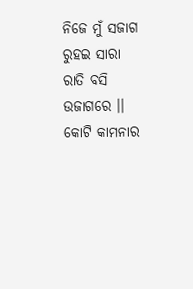ନିଜେ ମୁଁ ସଜାଗ ରୁହଇ ସାରା ରାତି ବସି ଉଜାଗରେ ।। କୋଟି କାମନାର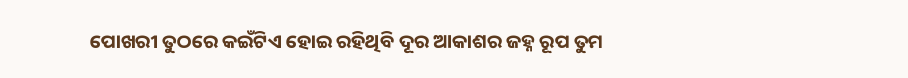ପୋଖରୀ ତୁଠରେ କଇଁଟିଏ ହୋଇ ରହିଥିବି ଦୂର ଆକାଶର ଜହ୍ନ ରୂପ ତୁମ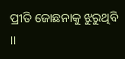ପ୍ରୀତି ଜୋଛନାକୁ ଝୁରୁଥିବି ।।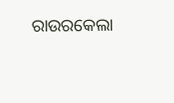ରାଉରକେଲା